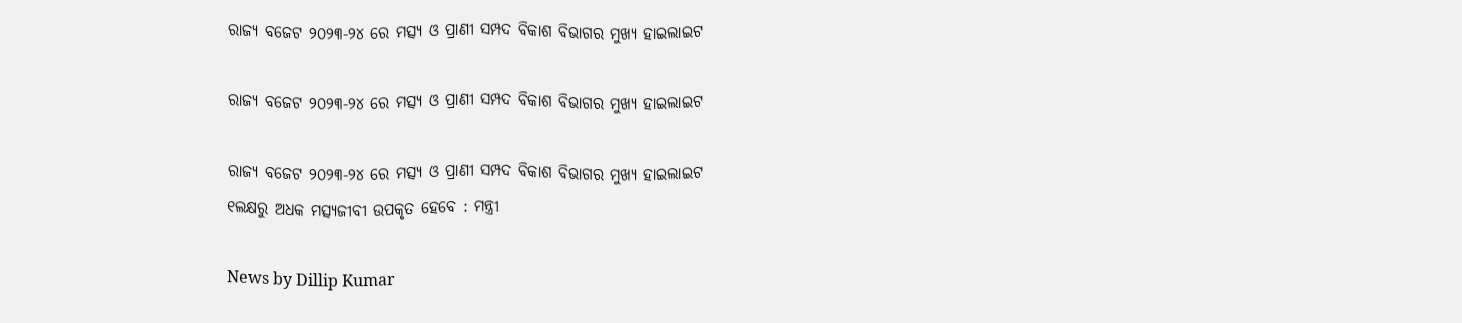ରାଜ୍ୟ ବଜେଟ ୨୦୨୩-୨୪ ରେ ମତ୍ସ୍ୟ ଓ ପ୍ରାଣୀ ସମ୍ପଦ ବିକାଶ ବିଭାଗର ମୁଖ୍ୟ ହାଇଲାଇଟ

ରାଜ୍ୟ ବଜେଟ ୨୦୨୩-୨୪ ରେ ମତ୍ସ୍ୟ ଓ ପ୍ରାଣୀ ସମ୍ପଦ ବିକାଶ ବିଭାଗର ମୁଖ୍ୟ ହାଇଲାଇଟ

ରାଜ୍ୟ ବଜେଟ ୨୦୨୩-୨୪ ରେ ମତ୍ସ୍ୟ ଓ ପ୍ରାଣୀ ସମ୍ପଦ ବିକାଶ ବିଭାଗର ମୁଖ୍ୟ ହାଇଲାଇଟ
୧ଲକ୍ଷରୁ ଅଧକ ମତ୍ସ୍ୟଜୀବୀ ଉପକୃତ ହେବେ : ମନ୍ତ୍ରୀ

News by Dillip Kumar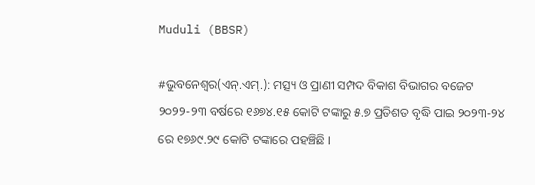Muduli (BBSR)

#ଭୁବନେଶ୍ୱର(ଏନ୍‌.ଏମ୍‌.): ମତ୍ସ୍ୟ ଓ ପ୍ରାଣୀ ସମ୍ପଦ ବିକାଶ ବିଭାଗର ବଜେଟ ୨୦୨୨-୨୩ ବର୍ଷରେ ୧୬୭୪.୧୫ କୋଟି ଟଙ୍କାରୁ ୫.୭ ପ୍ରତିଶତ ବୃଦ୍ଧି ପାଇ ୨୦୨୩-୨୪ ରେ ୧୭୬୯.୨୯ କୋଟି ଟଙ୍କାରେ ପହଞ୍ଚିଛି ।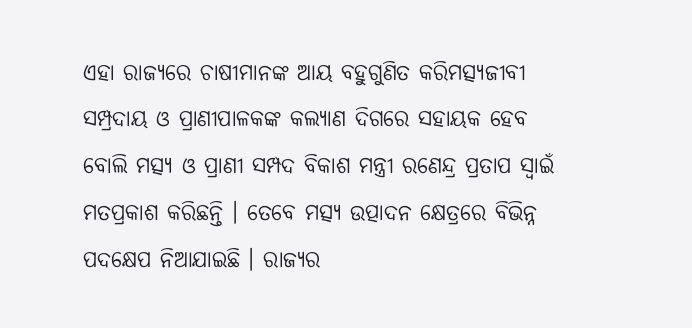ଏହା ରାଜ୍ୟରେ ଚାଷୀମାନଙ୍କ ଆୟ ବହୁଗୁଣିତ କରିମତ୍ସ୍ୟଜୀବୀ ସମ୍ପ୍ରଦାୟ ଓ ପ୍ରାଣୀପାଳକଙ୍କ କଲ୍ୟାଣ ଦିଗରେ ସହାୟକ ହେବ ବୋଲି ମତ୍ସ୍ୟ ଓ ପ୍ରାଣୀ ସମ୍ପଦ ବିକାଶ ମନ୍ତ୍ରୀ ରଣେନ୍ଦ୍ର ପ୍ରତାପ ସ୍ୱାଇଁ ମତପ୍ରକାଶ କରିଛନ୍ତି । ତେବେ ମତ୍ସ୍ୟ ଉତ୍ପାଦନ କ୍ଷେତ୍ରରେ ବିଭିନ୍ନ ପଦକ୍ଷେପ ନିଆଯାଇଛି । ରାଜ୍ୟର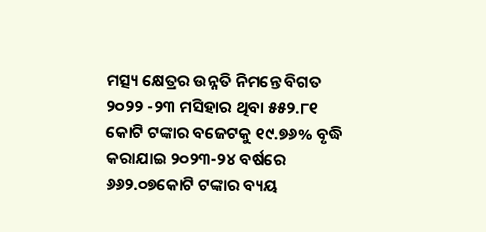ମତ୍ସ୍ୟ କ୍ଷେତ୍ରର ଉନ୍ନତି ନିମନ୍ତେ ବିଗତ ୨୦୨୨ -୨୩ ମସିହାର ଥିବା ୫୫୨.୮୧ କୋଟି ଟଙ୍କାର ବଜେଟକୁ ୧୯.୭୬% ବୃଦ୍ଧି କରାଯାଇ ୨୦୨୩-୨୪ ବର୍ଷରେ ୬୬୨.୦୭କୋଟି ଟଙ୍କାର ବ୍ୟୟ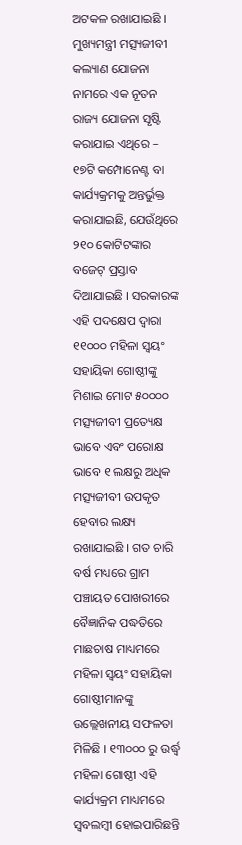ଅଟକଳ ରଖାଯାଇଛି । ମୁଖ୍ୟମନ୍ତ୍ରୀ ମତ୍ସ୍ୟଜୀବୀ କଲ୍ୟାଣ ଯୋଜନା ନାମରେ ଏକ ନୂତନ ରାଜ୍ୟ ଯୋଜନା ସୃଷ୍ଟି କରାଯାଇ ଏଥିରେ – ୧୭ଟି କମ୍ପୋନେଣ୍ଟ ବା କାର୍ଯ୍ୟକ୍ରମକୁ ଅନ୍ତର୍ଭୁକ୍ତ କରାଯାଇଛି, ଯେଉଁଥିରେ ୨୧୦ କୋଟିଟଙ୍କାର ବଜେଟ୍ ପ୍ରସ୍ତାବ ଦିଆଯାଇଛି । ସରକାରଙ୍କ ଏହି ପଦକ୍ଷେପ ଦ୍ୱାରା ୧୧୦୦୦ ମହିଳା ସ୍ୱୟଂ ସହାୟିକା ଗୋଷ୍ଠୀଙ୍କୁ ମିଶାଇ ମୋଟ ୫୦୦୦୦ ମତ୍ସ୍ୟଜୀବୀ ପ୍ରତ୍ୟେକ୍ଷ ଭାବେ ଏବଂ ପରୋକ୍ଷ ଭାବେ ୧ ଲକ୍ଷରୁ ଅଧିକ ମତ୍ସ୍ୟଜୀବୀ ଉପକୃତ ହେବାର ଲକ୍ଷ୍ୟ ରଖାଯାଇଛି । ଗତ ଚାରି ବର୍ଷ ମଧ୍ୟରେ ଗ୍ରାମ ପଞ୍ଚାୟତ ପୋଖରୀରେ ବୈଜ୍ଞାନିକ ପଦ୍ଧତିରେ ମାଛଚାଷ ମାଧ୍ୟମରେ ମହିଳା ସ୍ୱୟଂ ସହାୟିକା ଗୋଷ୍ଠୀମାନଙ୍କୁ ଉଲ୍ଲେଖନୀୟ ସଫଳତା ମିଳିଛି । ୧୩୦୦୦ ରୁ ଉର୍ଦ୍ଧ୍ୱ ମହିଳା ଗୋଷ୍ଠୀ ଏହି କାର୍ଯ୍ୟକ୍ରମ ମାଧ୍ୟମରେ ସ୍ୱବଲମ୍ବୀ ହୋଇପାରିଛନ୍ତି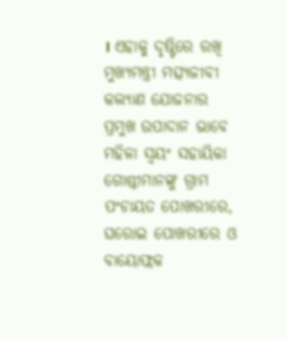। ଏହାକୁ ଦୃଷ୍ଟିରେ ରଖି ମୁଖ୍ୟମନ୍ତ୍ରୀ ମତ୍ସ୍ୟଜୀବୀ କଲ୍ୟାଣ ଯୋଜନାର ପ୍ରମୁଖ ଉପାଦାନ ଭାବେ ମହିଳା ସ୍ୱୟଂ ସହାୟିକା ଗୋଷ୍ଠୀମାନଙ୍କୁ ଗ୍ରାମ ପଂଚାୟତ ପୋଖରୀରେ, ଘରୋଇ ପୋଖରୀରେ ଓ ବାୟୋଫ୍ଲକ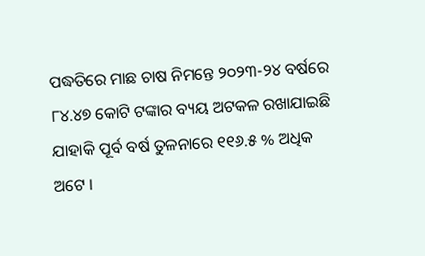ପଦ୍ଧତିରେ ମାଛ ଚାଷ ନିମନ୍ତେ ୨୦୨୩-୨୪ ବର୍ଷରେ ୮୪.୪୭ କୋଟି ଟଙ୍କାର ବ୍ୟୟ ଅଟକଳ ରଖାଯାଇଛି ଯାହାକି ପୂର୍ବ ବର୍ଷ ତୁଳନାରେ ୧୧୬.୫ % ଅଧିକ ଅଟେ ।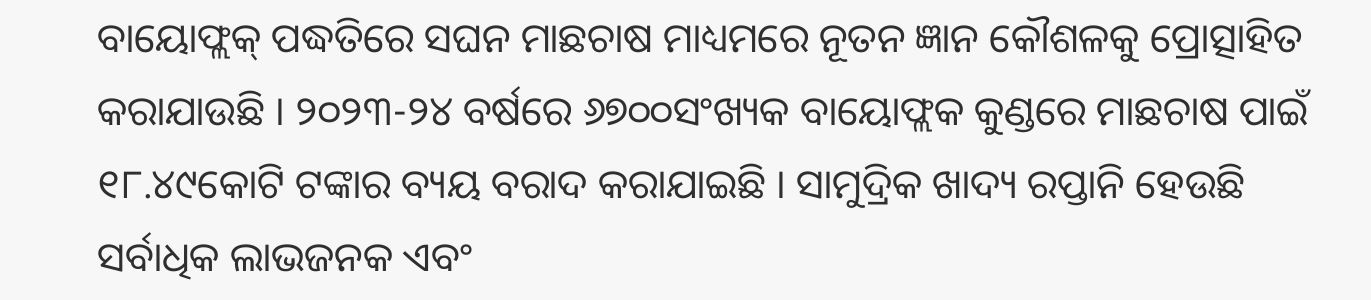ବାୟୋଫ୍ଲକ୍ ପଦ୍ଧତିରେ ସଘନ ମାଛଚାଷ ମାଧ୍ୟମରେ ନୂତନ ଜ୍ଞାନ କୌଶଳକୁ ପ୍ରୋତ୍ସାହିତ କରାଯାଉଛି । ୨୦୨୩-୨୪ ବର୍ଷରେ ୬୭୦୦ସଂଖ୍ୟକ ବାୟୋଫ୍ଲକ କୁଣ୍ଡରେ ମାଛଚାଷ ପାଇଁ ୧୮.୪୯କୋଟି ଟଙ୍କାର ବ୍ୟୟ ବରାଦ କରାଯାଇଛି । ସାମୁଦ୍ରିକ ଖାଦ୍ୟ ରପ୍ତାନି ହେଉଛି ସର୍ବାଧିକ ଲାଭଜନକ ଏବଂ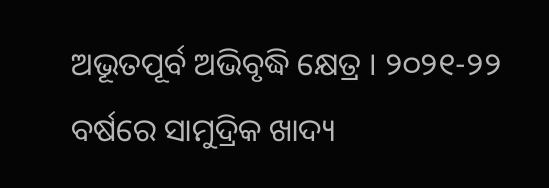ଅଭୂତପୂର୍ବ ଅଭିବୃଦ୍ଧି କ୍ଷେତ୍ର । ୨୦୨୧-୨୨ ବର୍ଷରେ ସାମୁଦ୍ରିକ ଖାଦ୍ୟ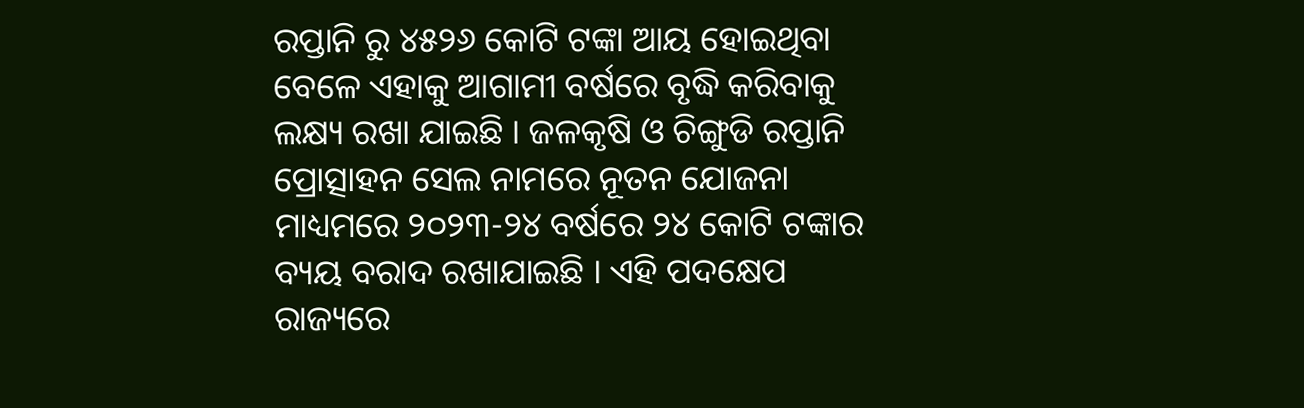ରପ୍ତାନି ରୁ ୪୫୨୬ କୋଟି ଟଙ୍କା ଆୟ ହୋଇଥିବା ବେଳେ ଏହାକୁ ଆଗାମୀ ବର୍ଷରେ ବୃଦ୍ଧି କରିବାକୁ ଲକ୍ଷ୍ୟ ରଖା ଯାଇଛି । ଜଳକୃଷି ଓ ଚିଙ୍ଗୁଡି ରପ୍ତାନି ପ୍ରୋତ୍ସାହନ ସେଲ ନାମରେ ନୂତନ ଯୋଜନା ମାଧ୍ୟମରେ ୨୦୨୩-୨୪ ବର୍ଷରେ ୨୪ କୋଟି ଟଙ୍କାର ବ୍ୟୟ ବରାଦ ରଖାଯାଇଛି । ଏହି ପଦକ୍ଷେପ ରାଜ୍ୟରେ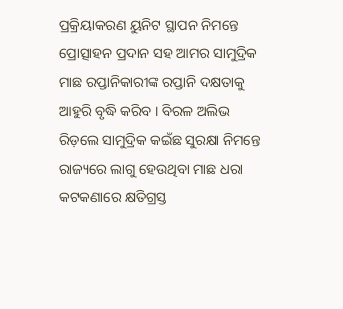ପ୍ରକ୍ରିୟାକରଣ ୟୁନିଟ ସ୍ଥାପନ ନିମନ୍ତେ ପ୍ରୋତ୍ସାହନ ପ୍ରଦାନ ସହ ଆମର ସାମୁଦ୍ରିକ ମାଛ ରପ୍ତାନିକାରୀଙ୍କ ରପ୍ତାନି ଦକ୍ଷତାକୁ ଆହୁରି ବୃଦ୍ଧି କରିବ । ବିରଳ ଅଲିଭ ରିଡ଼ଲେ ସାମୁଦ୍ରିକ କଇଁଛ ସୁରକ୍ଷା ନିମନ୍ତେ ରାଜ୍ୟରେ ଲାଗୁ ହେଉଥିବା ମାଛ ଧରା କଟକଣାରେ କ୍ଷତିଗ୍ରସ୍ତ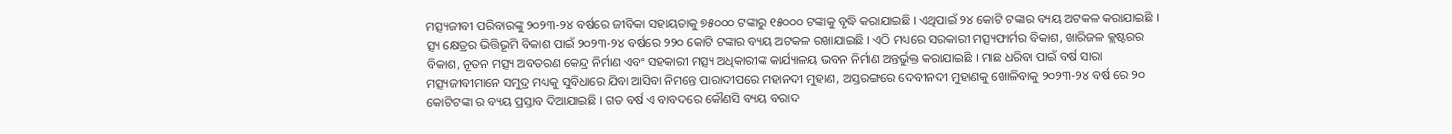ମତ୍ସ୍ୟଜୀବୀ ପରିବାରଙ୍କୁ ୨୦୨୩-୨୪ ବର୍ଷରେ ଜୀବିକା ସହାୟତାକୁ ୭୫୦୦୦ ଟଙ୍କାରୁ ୧୫୦୦୦ ଟଙ୍କାକୁ ବୃଦ୍ଧି କରାଯାଇଛି । ଏଥିପାଇଁ ୨୪ କୋଟି ଟଙ୍କାର ବ୍ୟୟ ଅଟକଳ କରାଯାଇଛି । ତ୍ସ୍ୟ କ୍ଷେତ୍ରର ଭିତ୍ତିଭୂମି ବିକାଶ ପାଇଁ ୨୦୨୩-୨୪ ବର୍ଷରେ ୨୨୦ କୋଟି ଟଙ୍କାର ବ୍ୟୟ ଅଟକଳ ରଖାଯାଇଛି । ଏଠି ମଧ୍ୟରେ ସରକାରୀ ମତ୍ସ୍ୟଫାର୍ମର ବିକାଶ, ଖାରିଜଳ କ୍ଲଷ୍ଟରର ବିକାଶ, ନୂତନ ମତ୍ସ୍ୟ ଅବତରଣ କେନ୍ଦ୍ର ନିର୍ମାଣ ଏବଂ ସହକାରୀ ମତ୍ସ୍ୟ ଅଧିକାରୀଙ୍କ କାର୍ଯ୍ୟାଳୟ ଭବନ ନିର୍ମାଣ ଅନ୍ତର୍ଭୁକ୍ତ କରାଯାଇଛି । ମାଛ ଧରିବା ପାଇଁ ବର୍ଷ ସାରା ମତ୍ସ୍ୟଜୀବୀମାନେ ସମୁଦ୍ର ମଧ୍ୟକୁ ସୁବିଧାରେ ଯିବା ଆସିବା ନିମନ୍ତେ ପାରାଦୀପରେ ମହାନଦୀ ମୁହାଣ, ଅସ୍ତରଙ୍ଗରେ ଦେବୀନଦୀ ମୁହାଣକୁ ଖୋଳିବାକୁ ୨୦୨୩-୨୪ ବର୍ଷ ରେ ୨୦ କୋଟିଟଙ୍କା ର ବ୍ୟୟ ପ୍ରସ୍ତାବ ଦିଆଯାଇଛି । ଗତ ବର୍ଷ ଏ ବାବଦରେ କୌଣସି ବ୍ୟୟ ବରାଦ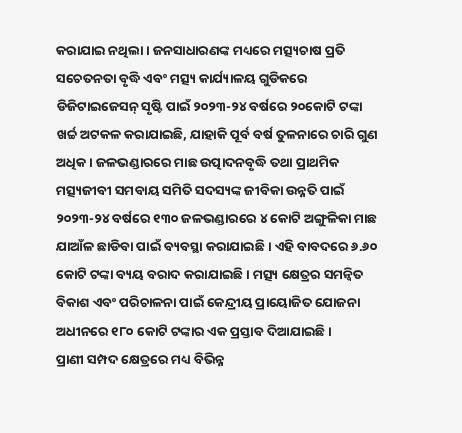କରାଯାଇ ନଥିଲା । ଜନସାଧାରଣଙ୍କ ମଧ୍ୟରେ ମତ୍ସ୍ୟଚାଷ ପ୍ରତି ସଚେତନତା ବୃଦ୍ଧି ଏବଂ ମତ୍ସ୍ୟ କାର୍ଯ୍ୟାଳୟ ଗୁଡିକରେ ଡିଜିଟାଇଜେସନ୍ ସୃଷ୍ଟି ପାଇଁ ୨୦୨୩-୨୪ ବର୍ଷରେ ୨୦କୋଟି ଟଙ୍କା ଖର୍ଚ୍ଚ ଅଟକଳ କରାଯାଇଛି, ଯାହାକି ପୂର୍ବ ବର୍ଷ ତୁଳନାରେ ଚାରି ଗୁଣ ଅଧିକ । ଜଳଭଣ୍ଡାରରେ ମାଛ ଉତ୍ପାଦନବୃଦ୍ଧି ତଥା ପ୍ରାଥମିକ ମତ୍ସ୍ୟଜୀବୀ ସମବାୟ ସମିତି ସଦସ୍ୟଙ୍କ ଜୀବିକା ଉନ୍ନତି ପାଇଁ ୨୦୨୩-୨୪ ବର୍ଷରେ ୧୩୦ ଜଳଭଣ୍ଡାରରେ ୪ କୋଟି ଅଙ୍ଗୁଳିକା ମାଛ ଯାଆଁଳ ଛାଡିବା ପାଇଁ ବ୍ୟବସ୍ଥା କରାଯାଇଛି । ଏହି ବାବଦରେ ୬.୬୦ କୋଟି ଟଙ୍କା ବ୍ୟୟ ବରାଦ କରାଯାଇଛି । ମତ୍ସ୍ୟ କ୍ଷେତ୍ରର ସମନ୍ୱିତ ବିକାଶ ଏବଂ ପରିଚାଳନା ପାଇଁ କେନ୍ଦ୍ରୀୟ ପ୍ରାୟୋଜିତ ଯୋଜନା ଅଧୀନରେ ୧୮୦ କୋଟି ଟଙ୍କାର ଏକ ପ୍ରସ୍ତାବ ଦିଆଯାଇଛି ।
ପ୍ରାଣୀ ସମ୍ପଦ କ୍ଷେତ୍ରରେ ମଧ୍ୟ ବିଭିନ୍ନ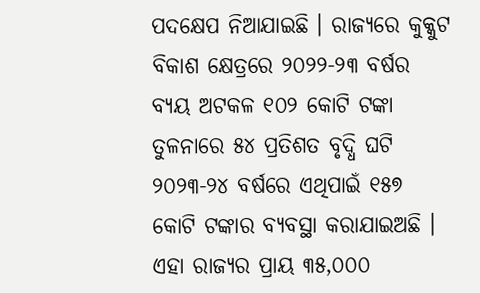ପଦକ୍ଷେପ ନିଆଯାଇଛି । ରାଜ୍ୟରେ କୁକ୍କୁଟ ବିକାଶ କ୍ଷେତ୍ରରେ ୨୦୨୨-୨୩ ବର୍ଷର ବ୍ୟୟ ଅଟକଳ ୧୦୨ କୋଟି ଟଙ୍କା ତୁଳନାରେ ୫୪ ପ୍ରତିଶତ ବୃଦ୍ଧି ଘଟି ୨୦୨୩-୨୪ ବର୍ଷରେ ଏଥିପାଇଁ ୧୫୭ କୋଟି ଟଙ୍କାର ବ୍ୟବସ୍ଥା କରାଯାଇଅଛି । ଏହା ରାଜ୍ୟର ପ୍ରାୟ ୩୫,୦୦୦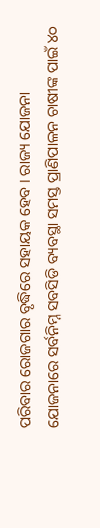ପରିବାର ରୋଜଗାର ବୃଦ୍ଧିରେ ସହାୟକ ହେବ । ରାଜ୍ୟ ଯୋଜନା ଯୋଜନାରେ ସର୍ବନିମ୍ନ ସବସିଡି ବ୍ୟବସ୍ଥା ସମସ୍ତ ପ୍ରାଣିପାଳନ ଚାଷୀଙ୍କ ପାଇଁ ୪୦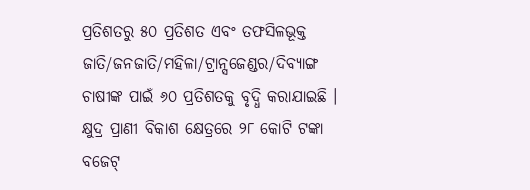ପ୍ରତିଶତରୁ ୫୦ ପ୍ରତିଶତ ଏବଂ ତଫସିଳଭୂକ୍ତ ଜାତି/ଜନଜାତି/ମହିଳା/ଟ୍ରାନ୍ସଜେଣ୍ଡର/ଦିବ୍ୟାଙ୍ଗ ଚାଷୀଙ୍କ ପାଇଁ ୬୦ ପ୍ରତିଶତକୁ ବୃଦ୍ଧି କରାଯାଇଛି । କ୍ଷୁଦ୍ର ପ୍ରାଣୀ ବିକାଶ କ୍ଷେତ୍ରରେ ୨୮ କୋଟି ଟଙ୍କା ବଜେଟ୍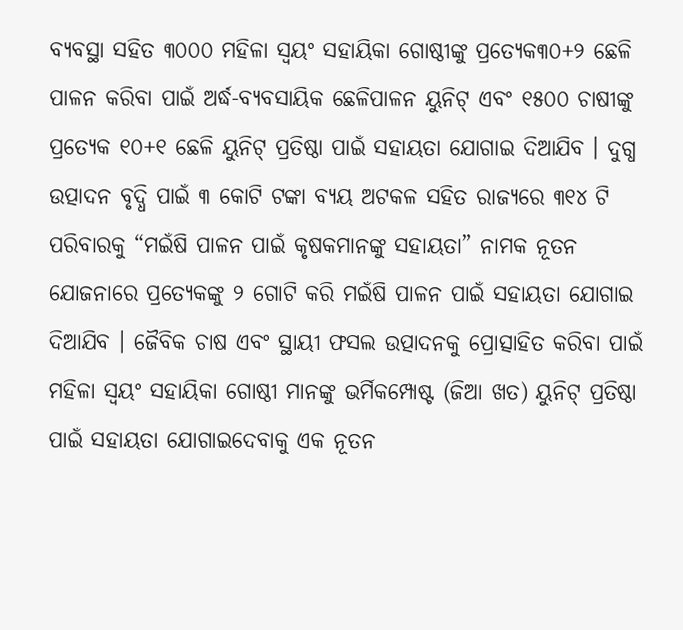ବ୍ୟବସ୍ଥା ସହିତ ୩୦୦୦ ମହିଳା ସ୍ୱୟଂ ସହାୟିକା ଗୋଷ୍ଠୀଙ୍କୁ ପ୍ରତ୍ୟେକ୩୦+୨ ଛେଳି ପାଳନ କରିବା ପାଇଁ ଅର୍ଦ୍ଧ-ବ୍ୟବସାୟିକ ଛେଳିପାଳନ ୟୁନିଟ୍ ଏବଂ ୧୫୦୦ ଚାଷୀଙ୍କୁ ପ୍ରତ୍ୟେକ ୧୦+୧ ଛେଳି ୟୁନିଟ୍ ପ୍ରତିଷ୍ଠା ପାଇଁ ସହାୟତା ଯୋଗାଇ ଦିଆଯିବ । ଦୁଗ୍ଧ ଉତ୍ପାଦନ ବୃଦ୍ଧି ପାଇଁ ୩ କୋଟି ଟଙ୍କା ବ୍ୟୟ ଅଟକଳ ସହିତ ରାଜ୍ୟରେ ୩୧୪ ଟି ପରିବାରକୁ “ମଇଁଷି ପାଳନ ପାଇଁ କୃଷକମାନଙ୍କୁ ସହାୟତା” ନାମକ ନୂତନ ଯୋଜନାରେ ପ୍ରତ୍ୟେକଙ୍କୁ ୨ ଗୋଟି କରି ମଇଁଷି ପାଳନ ପାଇଁ ସହାୟତା ଯୋଗାଇ ଦିଆଯିବ । ଜୈବିକ ଚାଷ ଏବଂ ସ୍ଥାୟୀ ଫସଲ ଉତ୍ପାଦନକୁ ପ୍ରୋତ୍ସାହିତ କରିବା ପାଇଁ ମହିଳା ସ୍ୱୟଂ ସହାୟିକା ଗୋଷ୍ଠୀ ମାନଙ୍କୁ ଭର୍ମିକମ୍ପୋଷ୍ଟ (ଜିଆ ଖତ) ୟୁନିଟ୍ ପ୍ରତିଷ୍ଠା ପାଇଁ ସହାୟତା ଯୋଗାଇଦେବାକୁ ଏକ ନୂତନ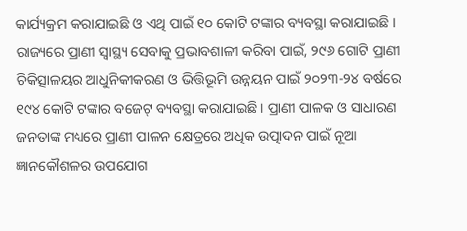କାର୍ଯ୍ୟକ୍ରମ କରାଯାଇଛି ଓ ଏଥି ପାଇଁ ୧୦ କୋଟି ଟଙ୍କାର ବ୍ୟବସ୍ଥା କରାଯାଇଛି । ରାଜ୍ୟରେ ପ୍ରାଣୀ ସ୍ୱାସ୍ଥ୍ୟ ସେବାକୁ ପ୍ରଭାବଶାଳୀ କରିବା ପାଇଁ, ୨୯୬ ଗୋଟି ପ୍ରାଣୀ ଚିକିତ୍ସାଳୟର ଆଧୁନିକୀକରଣ ଓ ଭିତ୍ତିଭୂମି ଉନ୍ନୟନ ପାଇଁ ୨୦୨୩-୨୪ ବର୍ଷରେ ୧୯୪ କୋଟି ଟଙ୍କାର ବଜେଟ୍ ବ୍ୟବସ୍ଥା କରାଯାଇଛି । ପ୍ରାଣୀ ପାଳକ ଓ ସାଧାରଣ ଜନତାଙ୍କ ମଧ୍ୟରେ ପ୍ରାଣୀ ପାଳନ କ୍ଷେତ୍ରରେ ଅଧିକ ଉତ୍ପାଦନ ପାଇଁ ନୂଆ ଜ୍ଞାନକୌଶଳର ଉପଯୋଗ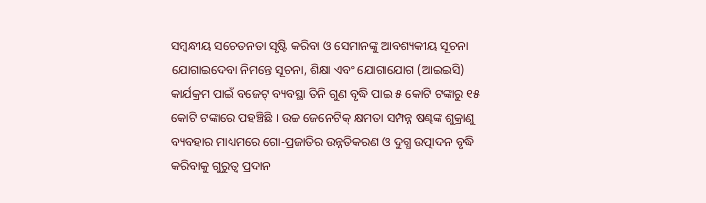ସମ୍ବନ୍ଧୀୟ ସଚେତନତା ସୃଷ୍ଟି କରିବା ଓ ସେମାନଙ୍କୁ ଆବଶ୍ୟକୀୟ ସୂଚନା ଯୋଗାଇଦେବା ନିମନ୍ତେ ସୂଚନା, ଶିକ୍ଷା ଏବଂ ଯୋଗାଯୋଗ (ଆଇଇସି) କାର୍ଯକ୍ରମ ପାଇଁ ବଜେଟ୍ ବ୍ୟବସ୍ଥା ତିନି ଗୁଣ ବୃଦ୍ଧି ପାଇ ୫ କୋଟି ଟଙ୍କାରୁ ୧୫ କୋଟି ଟଙ୍କାରେ ପହଞ୍ଚିଛି । ଉଚ୍ଚ ଜେନେଟିକ୍ କ୍ଷମତା ସମ୍ପନ୍ନ ଷଣ୍ଢଙ୍କ ଶୁକ୍ରାଣୁ ବ୍ୟବହାର ମାଧ୍ୟମରେ ଗୋ-ପ୍ରଜାତିର ଉନ୍ନତିକରଣ ଓ ଦୁଗ୍ଧ ଉତ୍ପାଦନ ବୃଦ୍ଧି କରିବାକୁ ଗୁରୁତ୍ୱ ପ୍ରଦାନ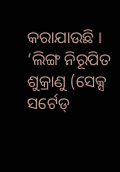କରାଯାଉଛି । ‘ଲିଙ୍ଗ ନିରୂପିତ ଶୁକ୍ରାଣୁ (ସେକ୍ସ ସର୍ଟେଡ୍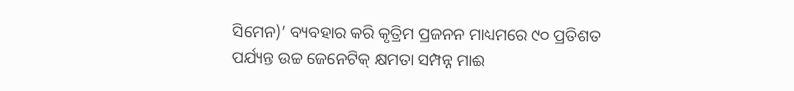ସିମେନ)’ ବ୍ୟବହାର କରି କୃତ୍ରିମ ପ୍ରଜନନ ମାଧ୍ୟମରେ ୯୦ ପ୍ରତିଶତ ପର୍ଯ୍ୟନ୍ତ ଉଚ୍ଚ ଜେନେଟିକ୍ କ୍ଷମତା ସମ୍ପନ୍ନ ମାଈ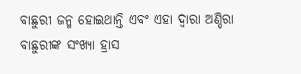ବାଛୁରୀ ଜନ୍ମ ହୋଇଥାନ୍ତି ଏବଂ ଏହା ଦ୍ୱାରା ଅଣ୍ଡିରା ବାଛୁରୀଙ୍କ ସଂଖ୍ୟା ହ୍ରାସ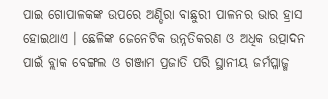ପାଇ ଗୋପାଳକଙ୍କ ଉପରେ ଅଣ୍ଡିରା ବାଛୁରୀ ପାଳନର ଭାର ହ୍ରାସ ହୋଇଥାଏ । ଛେଳିଙ୍କ ଜେନେଟିକ ଉନ୍ନତିକରଣ ଓ ଅଧିକ ଉତ୍ପାଦନ ପାଇଁ ବ୍ଲାକ ବେଙ୍ଗଲ ଓ ଗଞ୍ଜାମ ପ୍ରଜାତି ପରି ସ୍ଥାନୀୟ ଜର୍ମପ୍ଳାଜ୍ମ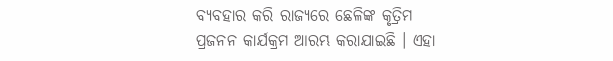ବ୍ୟବହାର କରି ରାଜ୍ୟରେ ଛେଳିଙ୍କ କୃତ୍ରିମ ପ୍ରଜନନ କାର୍ଯକ୍ରମ ଆରମ୍ଭ କରାଯାଇଛି । ଏହା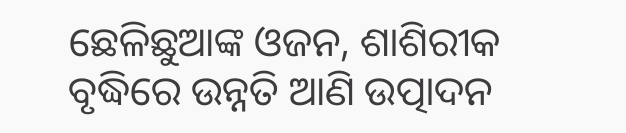ଛେଳିଛୁଆଙ୍କ ଓଜନ, ଶାଶିରୀକ ବୃଦ୍ଧିରେ ଉନ୍ନତି ଆଣି ଉତ୍ପାଦନ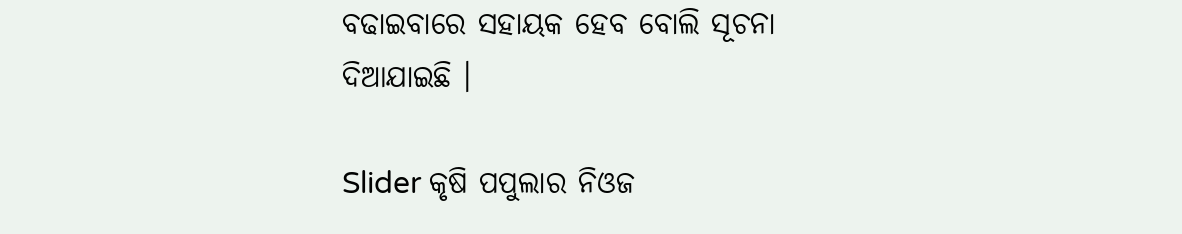ବଢାଇବାରେ ସହାୟକ ହେବ ବୋଲି ସୂଚନା ଦିଆଯାଇଛି ।

Slider କୃଷି ପପୁଲାର ନିଓଜ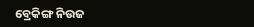ବ୍ରେକିଙ୍ଗ ନିଉଜ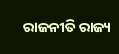ରାଜନୀତି ରାଜ୍ୟ